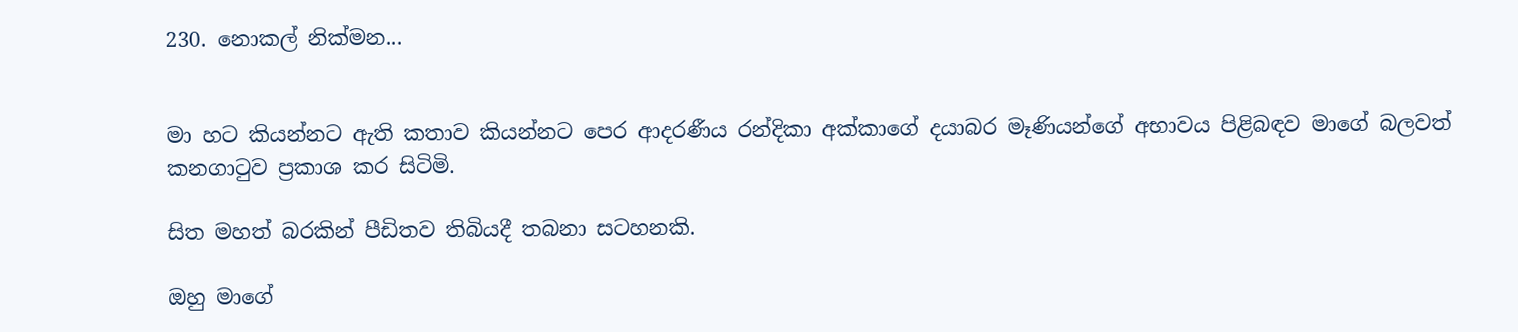230. නොකල් නික්මන...


මා හට කියන්නට ඇති කතාව කියන්නට පෙර ආදරණීය රන්දිකා අක්කාගේ දයාබර මෑණියන්ගේ අභාවය පිළිබඳව මාගේ බලවත් කනගාටුව ප්‍රකාශ කර සිටිමි.

සිත මහත් බරකින් පීඩිතව තිබියදී තබනා සටහනකි.

ඔහු මාගේ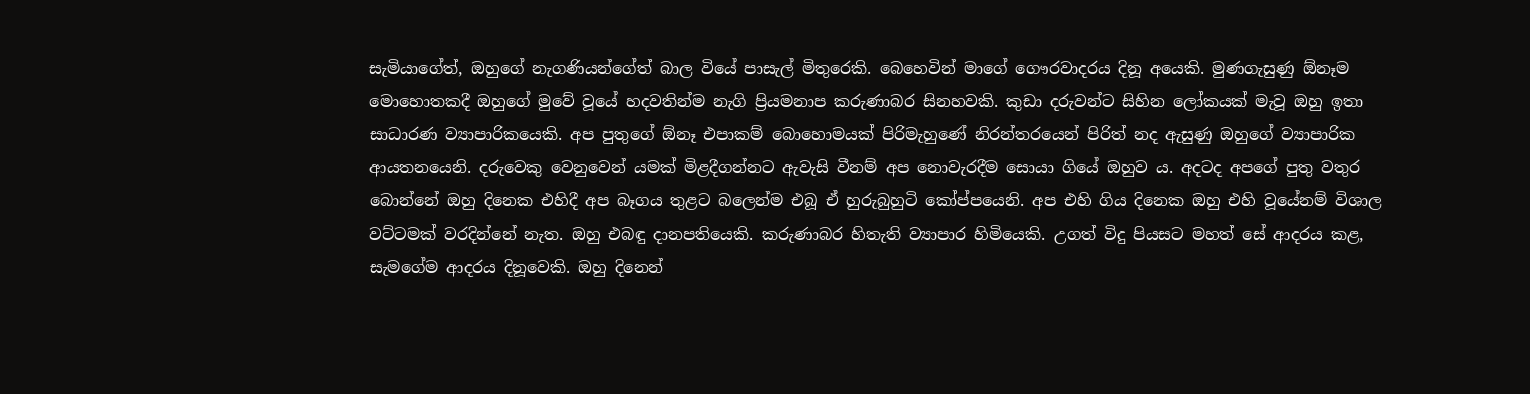සැමියාගේත්, ඔහුගේ නැගණියන්ගේත් බාල වියේ පාසැල් මිතුරෙකි. බෙහෙවින් මාගේ ගෞරවාදරය දිනූ අයෙකි. මුණගැසුණු ඕනෑම මොහොතකදී ඔහුගේ මුවේ වූයේ හදවතින්ම නැගි ප්‍රියමනාප කරුණාබර සිනහවකි. කුඩා දරුවන්ට සිහින ලෝකයක් මැවූ ඔහු ඉතා සාධාරණ ව්‍යාපාරිකයෙකි. අප පුතුගේ ඕනෑ එපාකම් බොහොමයක් පිරිමැහුණේ නිරන්තරයෙන් පිරිත් නද ඇසුණු ඔහුගේ ව්‍යාපාරික ආයතනයෙනි. දරුවෙකු වෙනුවෙන් යමක් මිළදීගන්නට ඇවැසි වීනම් අප නොවැරදීම සොයා ගියේ ඔහුව ය. අදටද අපගේ පුතු වතුර බොන්නේ ඔහු දිනෙක එහිදී අප බෑගය තුළට බලෙන්ම එබූ ඒ හුරුබුහුටි කෝප්පයෙනි. අප එහි ගිය දිනෙක ඔහු එහි වූයේනම් විශාල වට්ටමක් වරදින්නේ නැත. ඔහු එබඳු දානපතියෙකි. කරුණාබර හිතැති ව්‍යාපාර හිමියෙකි. උගත් විදු පියසට මහත් සේ ආදරය කළ, සැමගේම ආදරය දිනූවෙකි. ඔහු දිනෙන්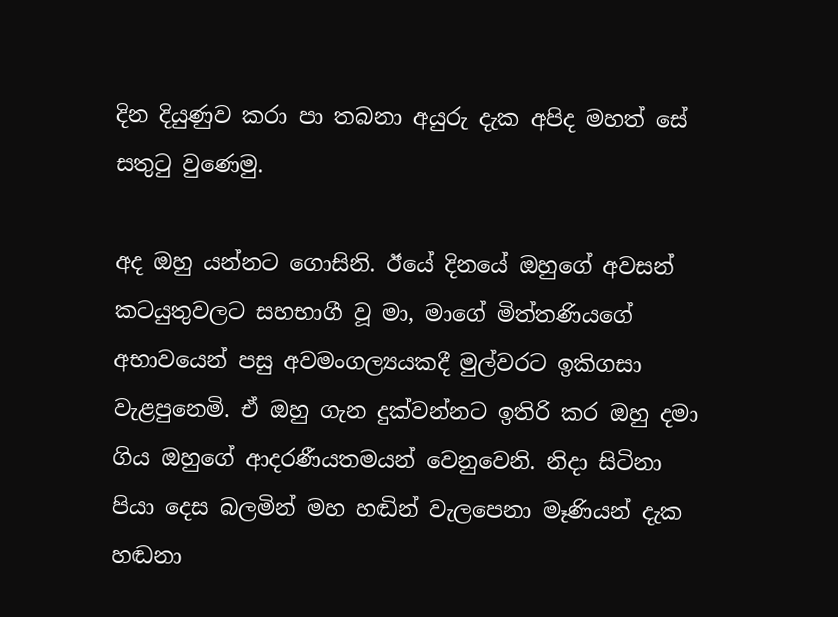දින දියුණුව කරා පා තබනා අයුරු දැක අපිද මහත් සේ සතුටු වුණෙමු.

අද ඔහු යන්නට ගොසිනි. ඊයේ දිනයේ ඔහුගේ අවසන් කටයුතුවලට සහභාගී වූ මා, මාගේ මිත්තණියගේ අභාවයෙන් පසු අවමංගල්‍යයකදී මුල්වරට ඉකිගසා වැළපුනෙමි. ඒ ඔහු ගැන දුක්වන්නට ඉතිරි කර ඔහු දමා ගිය ඔහුගේ ආදරණීයතමයන් වෙනුවෙනි. නිදා සිටිනා පියා දෙස බලමින් මහ හඬින් වැලපෙනා මෑණියන් දැක හඬනා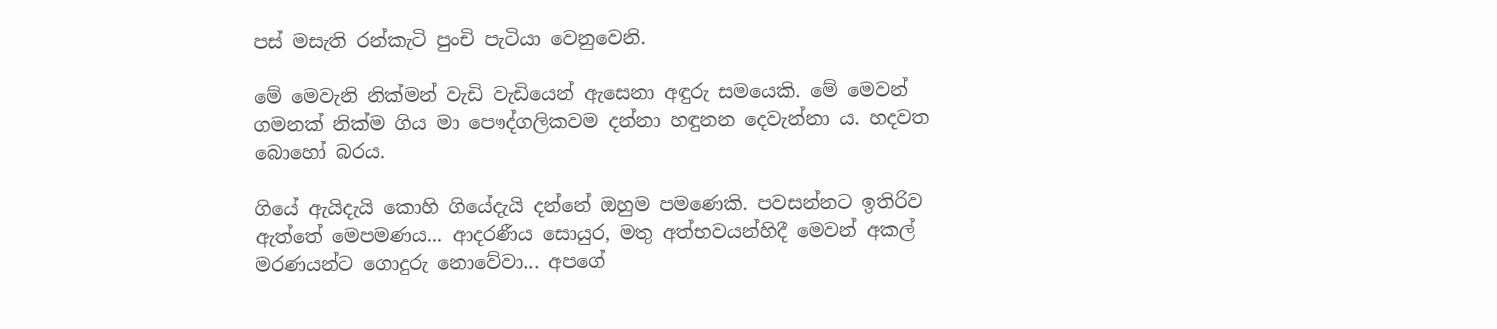පස් මසැති රන්කැටි පුංචි පැටියා වෙනුවෙනි.

මේ මෙවැනි නික්මන් වැඩි වැඩියෙන් ඇසෙනා අඳුරු සමයෙකි. මේ මෙවන් ගමනක් නික්ම ගිය මා පෞද්ගලිකවම දන්නා හඳුනන දෙවැන්නා ය. හදවත බොහෝ බරය.

ගියේ ඇයිදැයි කොහි ගියේදැයි දන්නේ ඔහුම පමණෙකි. පවසන්නට ඉතිරිව ඇත්තේ මෙපමණය... ආදරණීය සොයුර, මතු අත්භවයන්හිදී මෙවන් අකල් මරණයන්ට ගොදුරු නොවේවා... අපගේ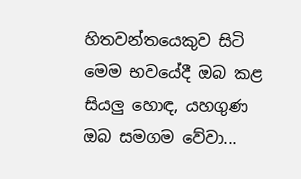හිතවන්තයෙකුව සිටි මෙම භවයේදී ඔබ කළ සියලු හොඳ, යහගුණ ඔබ සමගම වේවා...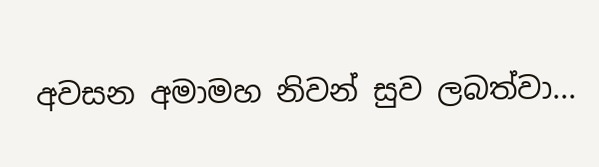අවසන අමාමහ නිවන් සුව ලබත්වා...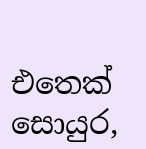එතෙක් සොයුර,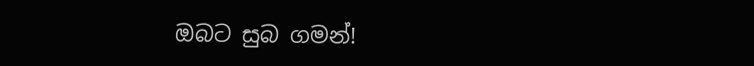ඔබට සුබ ගමන්!